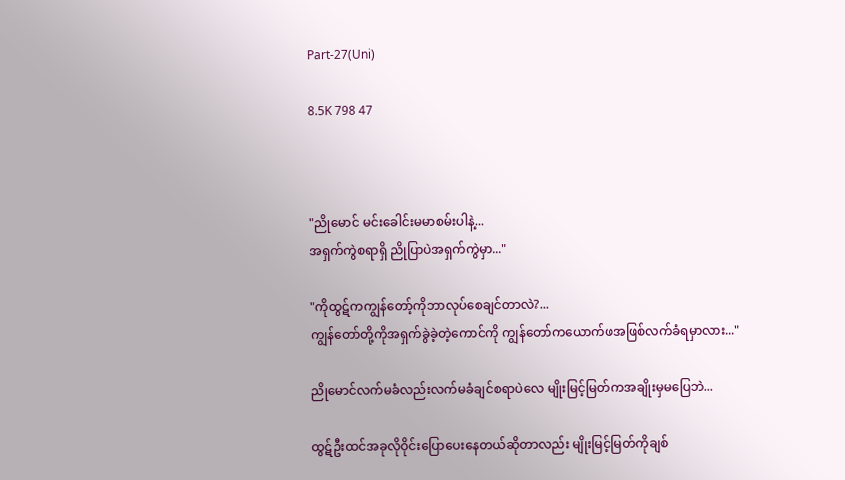Part-27(Uni)

8.5K 798 47



"ညိုမောင် မင်းခေါင်းမမာစမ်းပါနဲ့...
အရှက်ကွဲစရာရှိ ညိုပြာပဲအရှက်ကွဲမှာ..."

"ကိုထွဋ်ကကျွန်တော့်ကိုဘာလုပ်စေချင်တာလဲ?...
ကျွန်တော်တို့ကိုအရှက်ခွဲခဲ့တဲ့ကောင်ကို ကျွန်တော်ကယောက်ဖအဖြစ်လက်ခံရမှာလား..."

ညိုမောင်လက်မခံလည်းလက်မခံချင်စရာပဲလေ မျိုးမြင့်မြတ်ကအချိုးမှမပြေဘဲ...

ထွဋ်ဦးထင်အခုလိုဝိုင်းပြောပေးနေတယ်ဆိုတာလည်း မျိုးမြင့်မြတ်ကိုချစ်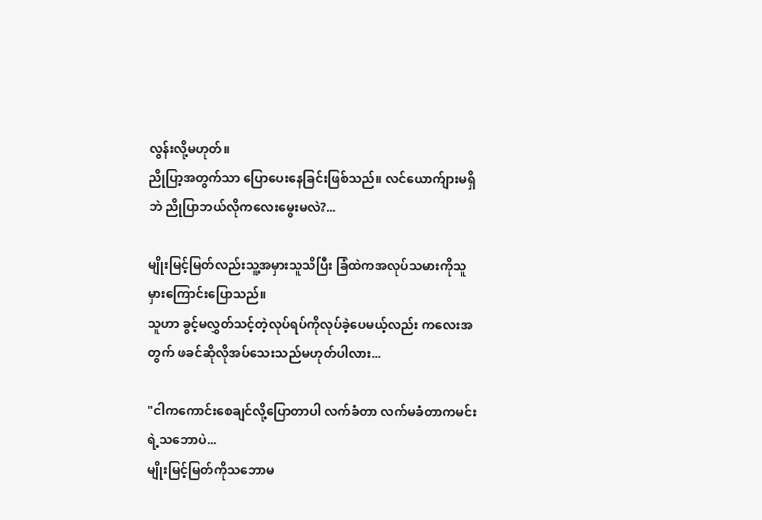လွန်းလို့မဟုတ်။
ညိုပြာ့အတွက်သာ ပြောပေးနေခြင်းဖြစ်သည်။ လင်ယောက်ျားမရှိဘဲ ညိုပြာဘယ်လိုကလေးမွေးမလဲ?...

မျိုးမြင့်မြတ်လည်းသူ့အမှားသူသိပြီး ခြံထဲကအလုပ်သမားကိုသူမှားကြောင်းပြောသည်။
သူဟာ ခွင့်မလွှတ်သင့်တဲ့လုပ်ရပ်ကိုလုပ်ခဲ့ပေမယ့်လည်း ကလေးအတွက် ဖခင်ဆိုလိုအပ်သေးသည်မဟုတ်ပါလား...

"ငါကကောင်းစေချင်လို့ပြောတာပါ လက်ခံတာ လက်မခံတာကမင်းရဲ့သဘောပဲ...
မျိုးမြင့်မြတ်ကိုသဘောမ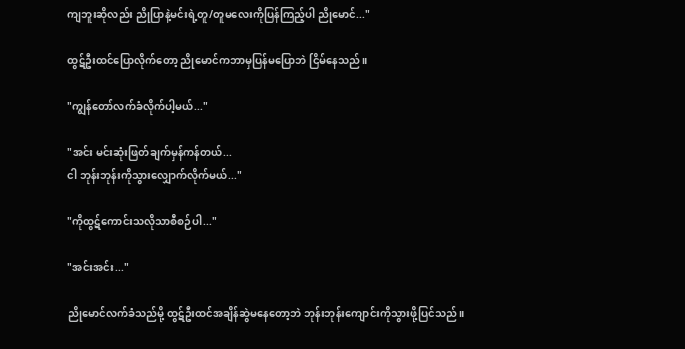ကျဘူးဆိုလည်း ညိုပြာနဲ့မင်းရဲ့တူ/တူမလေးကိုပြန်ကြည့်ပါ ညိုမောင်..."

ထွဋ်ဦးထင်ပြောလိုက်တော့ ညိုမောင်ကဘာမှပြန်မပြောဘဲ ငြိမ်နေသည်။

"ကျွန်တော်လက်ခံလိုက်ပါ့မယ်..."

"အင်း မင်းဆုံးဖြတ်ချက်မှန်ကန်တယ်...
ငါ ဘုန်းဘုန်းကိုသွားလျှောက်လိုက်မယ်..."

"ကိုထွဋ်ကောင်းသလိုသာစီစဉ်ပါ..."

"အင်းအင်း..."

ညိုမောင်လက်ခံသည်မို့ ထွဋ်ဦးထင်အချိန်ဆွဲမနေတော့ဘဲ ဘုန်းဘုန်းကျောင်းကိုသွားဖို့ပြင်သည်။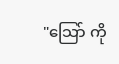"သြော် ကို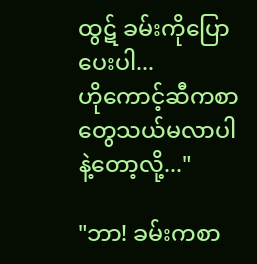ထွဋ် ခမ်းကိုပြောပေးပါ...
ဟိုကောင့်ဆီကစာတွေသယ်မလာပါနဲ့တော့လို့..."

"ဘာ! ခမ်းကစာ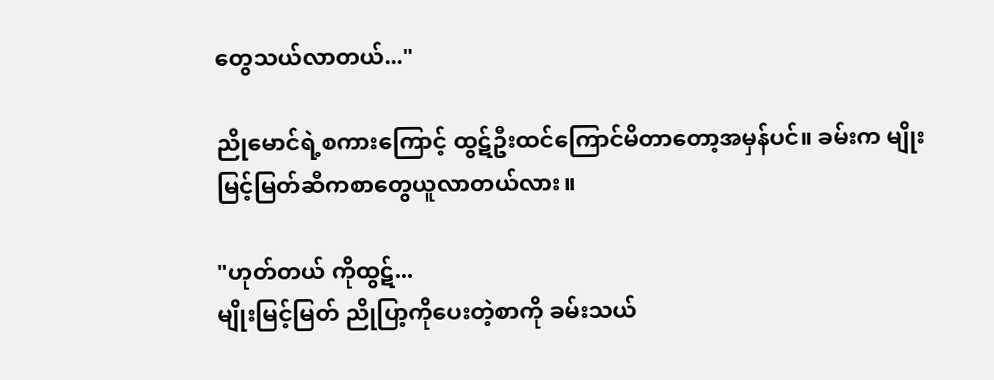တွေသယ်လာတယ်..."

ညိုမောင်ရဲ့စကားကြောင့် ထွဋ်ဦးထင်ကြောင်မိတာတော့အမှန်ပင်။ ခမ်းက မျိုးမြင့်မြတ်ဆီကစာတွေယူလာတယ်လား။

"ဟုတ်တယ် ကိုထွဋ်...
မျိုးမြင့်မြတ် ညိုပြာ့ကိုပေးတဲ့စာကို ခမ်းသယ်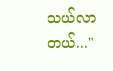သယ်လာတယ်..."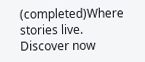(completed)Where stories live. Discover now